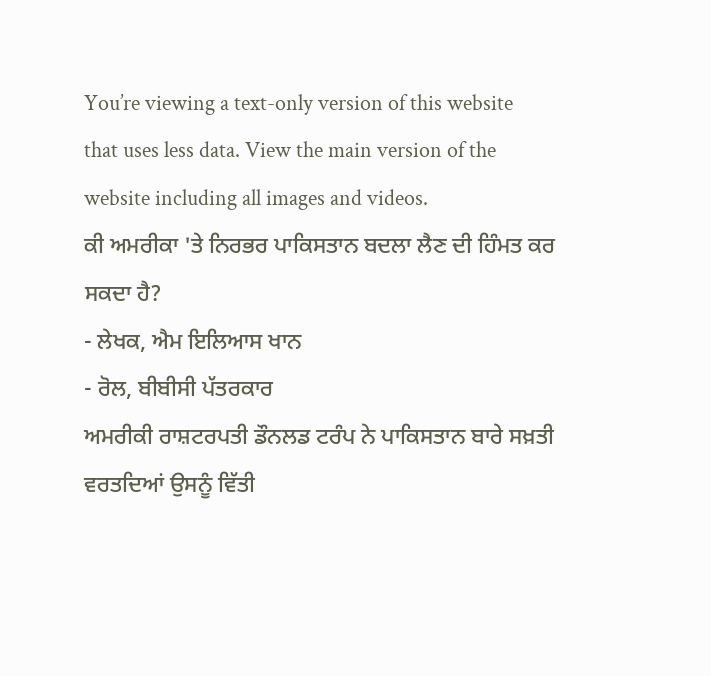You’re viewing a text-only version of this website that uses less data. View the main version of the website including all images and videos.
ਕੀ ਅਮਰੀਕਾ 'ਤੇ ਨਿਰਭਰ ਪਾਕਿਸਤਾਨ ਬਦਲਾ ਲੈਣ ਦੀ ਹਿੰਮਤ ਕਰ ਸਕਦਾ ਹੈ?
- ਲੇਖਕ, ਐਮ ਇਲਿਆਸ ਖਾਨ
- ਰੋਲ, ਬੀਬੀਸੀ ਪੱਤਰਕਾਰ
ਅਮਰੀਕੀ ਰਾਸ਼ਟਰਪਤੀ ਡੌਨਲਡ ਟਰੰਪ ਨੇ ਪਾਕਿਸਤਾਨ ਬਾਰੇ ਸਖ਼ਤੀ ਵਰਤਦਿਆਂ ਉਸਨੂੰ ਵਿੱਤੀ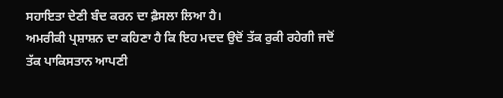ਸਹਾਇਤਾ ਦੇਣੀ ਬੰਦ ਕਰਨ ਦਾ ਫ਼ੈਸਲਾ ਲਿਆ ਹੈ।
ਅਮਰੀਕੀ ਪ੍ਰਸ਼ਾਸ਼ਨ ਦਾ ਕਹਿਣਾ ਹੈ ਕਿ ਇਹ ਮਦਦ ਉਦੋਂ ਤੱਕ ਰੁਕੀ ਰਹੇਗੀ ਜਦੋਂ ਤੱਕ ਪਾਕਿਸਤਾਨ ਆਪਣੀ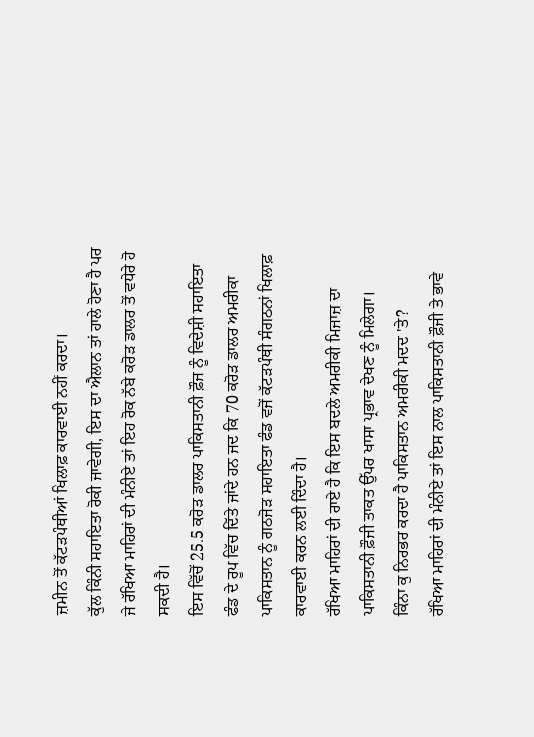ਜ਼ਮੀਨ ਤੋਂ ਕੱਟੜਪੰਥੀਆਂ ਖਿਲਾਫ਼ ਕਾਰਵਾਈ ਨਹੀਂ ਕਰਦਾ।
ਕੁੱਲ ਕਿੰਨੀ ਸਹਾਇਤਾ ਰੋਕੀ ਜਾਵੇਗੀ, ਇਸ ਦਾ ਐਲਾਨ ਤਾਂ ਹਾਲੇ ਹੋਣਾ ਹੈ ਪਰ ਜੇ ਰੱਖਿਆ ਮਾਹਿਰਾਂ ਦੀ ਮੰਨੀਏ ਤਾਂ ਇਹ ਰੋਕ ਨੱਬੇ ਕਰੋੜ ਡਾਲਰ ਤੋਂ ਵਧੇਰੇ ਹੋ ਸਕਦੀ ਹੈ।
ਇਸ ਵਿੱਚੋਂ 25.5 ਕਰੋੜ ਡਾਲਰ ਪਾਕਿਸਤਾਨੀ ਫ਼ੌਜ ਨੂੰ ਵਿਦੇਸ਼ੀ ਸਹਾਇਤਾ ਫੰਡ ਦੇ ਰੂਪ ਵਿੱਚ ਦਿੱਤੇ ਜਾਂਦੇ ਹਨ ਜਦ ਕਿ 70 ਕਰੋੜ ਡਾਲਰ ਅਮਰੀਕਾ ਪਾਕਿਸਤਾਨ ਨੂੰ ਗਠਜੋੜ ਸਹਾਇਤਾ ਫੰਡ ਵਜੋਂ ਕੱਟੜਪੰਥੀ ਸੰਗਠਨਾਂ ਖਿਲਾਫ਼ ਕਾਰਵਾਈ ਕਰਨ ਲਈ ਦਿੰਦਾ ਹੈ।
ਰੱਖਿਆ ਮਾਹਿਰਾਂ ਦੀ ਰਾਏ ਹੈ ਕਿ ਇਸ ਬਦਲੇ ਅਮਰੀਕੀ ਮਿਜਾਜ਼ ਦਾ ਪਾਕਿਸਤਾਨੀ ਫ਼ੌਜੀ ਤਾਕਤ ਉੱਪਰ ਖਾਸਾ ਪ੍ਰਭਾਵ ਦੇਖਣ ਨੂੰ ਮਿਲੇਗਾ।
ਕਿੰਨਾ ਕੁ ਨਿਰਭਰ ਕਰਦਾ ਹੈ ਪਾਕਿਸਤਾਨ ਅਮਰੀਕੀ ਮਦਦ 'ਤੇ?
ਰੱਖਿਆ ਮਾਹਿਰਾਂ ਦੀ ਮੰਨੀਏ ਤਾਂ ਇਸ ਨਾਲ ਪਾਕਿਸਤਾਨੀ ਫ਼ੌਜੀ ਤੇ ਭਾਵੇ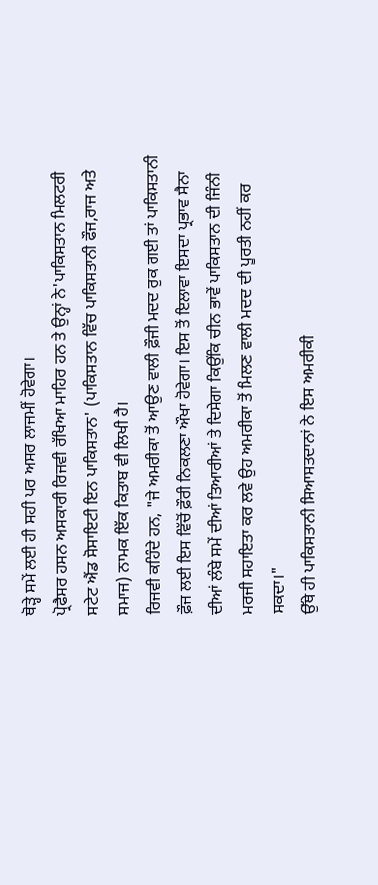ਥੋੜ੍ਹੇ ਸਮੇਂ ਲਈ ਹੀ ਸਹੀ ਪਰ ਅਸਰ ਲਾਜਮੀਂ ਹੋਵੇਗਾ।
ਪ੍ਰੋਫੈਸਰ ਹਸਨ ਅਸਕਾਰੀ ਰਿਜਵੀ ਰੱਖਿਆ ਮਾਹਿਰ ਹਨ ਤੇ ਉਨ੍ਹਾਂ ਨੇ'ਪਾਕਿਸਤਾਨ ਮਿਲਟਰੀ ਸਟੇਟ ਐਂਡ ਸੋਸਾਇਟੀ ਇਨ ਪਾਕਿਸਤਾਨ' (ਪਾਕਿਸਤਾਨ ਵਿੱਚ ਪਾਕਿਸਤਾਨੀ ਫੌਜ,ਰਾਜ ਅਤੇ ਸਮਾਜ) ਨਾਮਕ ਇੱਕ ਕਿਤਾਬ ਵੀ ਲਿਖੀ ਹੈ।
ਰਿਜਵੀ ਕਹਿੰਦੇ ਹਨ, "ਜੇ ਅਮਰੀਕਾ ਤੋਂ ਆਉਣ ਵਾਲੀ ਫ਼ੌਜੀ ਮਦਦ ਰੁਕ ਗਈ ਤਾਂ ਪਾਕਿਸਤਾਨੀ ਫ਼ੌਜ ਲਈ ਇਸ ਵਿੱਚੋਂ ਫ਼ੌਰੀ ਨਿਕਲਣਾ ਔਖਾ ਹੋਵੇਗਾ। ਇਸ ਤੋਂ ਇਲਾਵਾ ਇਸਦਾ ਪ੍ਰਭਾਵ ਸੈਨਾ ਦੀਆਂ ਲੰਬੇ ਸਮੇਂ ਦੀਆਂ ਤਿਆਰੀਆਂ ਤੇ ਦਿਸੇਗਾ ਕਿਉਂਕਿ ਚੀਨ ਭਾਵੇਂ ਪਾਕਿਸਤਾਨ ਦੀ ਜਿੰਨੀ ਮਰਜੀ ਸਹਾਇਤਾ ਕਰ ਲਵੇ ਉਹ ਅਮਰੀਕਾ ਤੋਂ ਮਿਲਣ ਵਾਲੀ ਮਦਦ ਦੀ ਪੂਰਤੀ ਨਹੀਂ ਕਰ ਸਕਦਾ।"
ਉੱਥੇ ਹੀ ਪਾਕਿਸਤਾਨੀ ਸਿਆਸਤਦਾਨਾਂ ਨੇ ਇਸ ਅਮਰੀਕੀ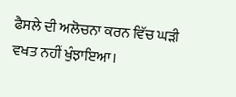ਫੈਸਲੇ ਦੀ ਅਲੋਚਨਾ ਕਰਨ ਵਿੱਚ ਘੜੀ ਵਖਤ ਨਹੀਂ ਖੁੰਝਾਇਆ।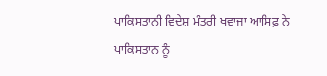ਪਾਕਿਸਤਾਨੀ ਵਿਦੇਸ਼ ਮੰਤਰੀ ਖਵਾਜਾ ਆਸਿਫ਼ ਨੇ ਪਾਕਿਸਤਾਨ ਨੂੰ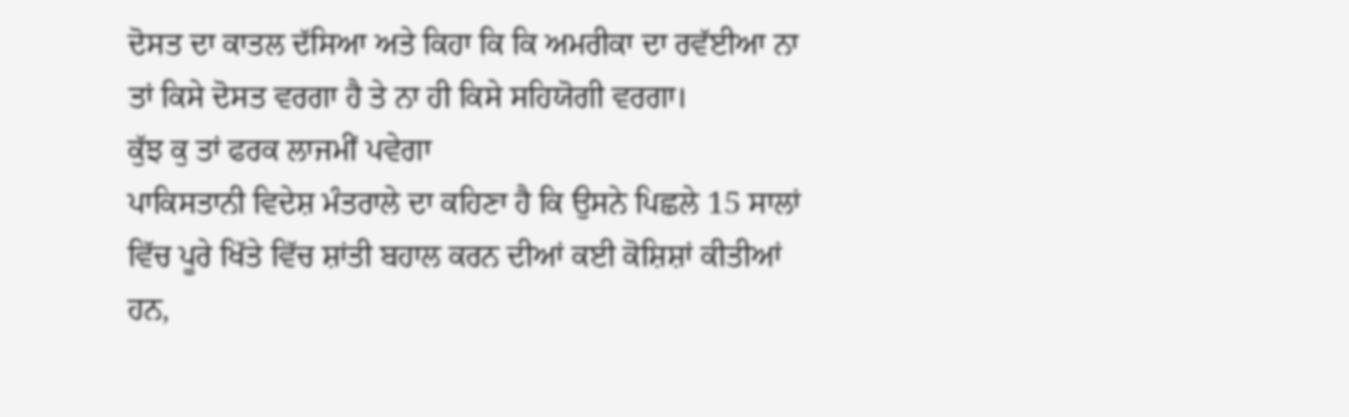ਦੋਸਤ ਦਾ ਕਾਤਲ ਦੱਸਿਆ ਅਤੇ ਕਿਹਾ ਕਿ ਕਿ ਅਮਰੀਕਾ ਦਾ ਰਵੱਈਆ ਨਾ ਤਾਂ ਕਿਸੇ ਦੋਸਤ ਵਰਗਾ ਹੈ ਤੇ ਨਾ ਹੀ ਕਿਸੇ ਸਹਿਯੋਗੀ ਵਰਗਾ।
ਕੁੱਝ ਕੁ ਤਾਂ ਫਰਕ ਲਾਜਮੀਂ ਪਵੇਗਾ
ਪਾਕਿਸਤਾਨੀ ਵਿਦੇਸ਼ ਮੰਤਰਾਲੇ ਦਾ ਕਹਿਣਾ ਹੈ ਕਿ ਉਸਨੇ ਪਿਛਲੇ 15 ਸਾਲਾਂ ਵਿੱਚ ਪੂਰੇ ਖਿੱਤੇ ਵਿੱਚ ਸ਼ਾਂਤੀ ਬਹਾਲ ਕਰਨ ਦੀਆਂ ਕਈ ਕੋਸ਼ਿਸ਼ਾਂ ਕੀਤੀਆਂ ਹਨ,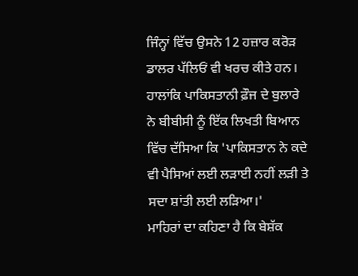ਜਿੰਨ੍ਹਾਂ ਵਿੱਚ ਉਸਨੇ 12 ਹਜ਼ਾਰ ਕਰੋੜ ਡਾਲਰ ਪੱਲਿਓਂ ਵੀ ਖਰਚ ਕੀਤੇ ਹਨ।
ਹਾਲਾਂਕਿ ਪਾਕਿਸਤਾਨੀ ਫ਼ੌਜ ਦੇ ਬੁਲਾਰੇ ਨੇ ਬੀਬੀਸੀ ਨੂੰ ਇੱਕ ਲਿਖਤੀ ਬਿਆਨ ਵਿੱਚ ਦੱਸਿਆ ਕਿ 'ਪਾਕਿਸਤਾਨ ਨੇ ਕਦੇ ਵੀ ਪੈਸਿਆਂ ਲਈ ਲੜਾਈ ਨਹੀਂ ਲੜੀ ਤੇ ਸਦਾ ਸ਼ਾਂਤੀ ਲਈ ਲੜਿਆ।'
ਮਾਹਿਰਾਂ ਦਾ ਕਹਿਣਾ ਹੈ ਕਿ ਬੇਸ਼ੱਕ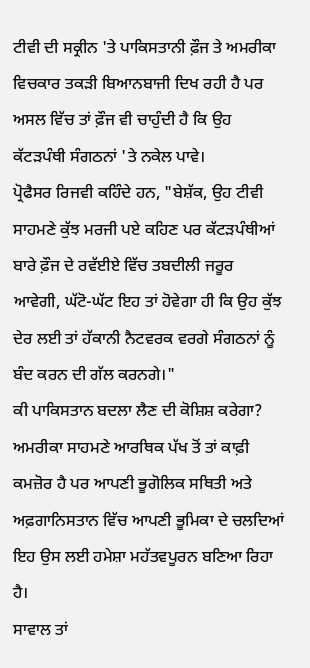ਟੀਵੀ ਦੀ ਸਕ੍ਰੀਨ 'ਤੇ ਪਾਕਿਸਤਾਨੀ ਫ਼ੌਜ ਤੇ ਅਮਰੀਕਾ ਵਿਚਕਾਰ ਤਕੜੀ ਬਿਆਨਬਾਜੀ ਦਿਖ ਰਹੀ ਹੈ ਪਰ ਅਸਲ ਵਿੱਚ ਤਾਂ ਫ਼ੌਜ ਵੀ ਚਾਹੁੰਦੀ ਹੈ ਕਿ ਉਹ ਕੱਟੜਪੰਥੀ ਸੰਗਠਨਾਂ 'ਤੇ ਨਕੇਲ ਪਾਵੇ।
ਪ੍ਰੋਫੈਸਰ ਰਿਜਵੀ ਕਹਿੰਦੇ ਹਨ, "ਬੇਸ਼ੱਕ, ਉਹ ਟੀਵੀ ਸਾਹਮਣੇ ਕੁੱਝ ਮਰਜੀ ਪਏ ਕਹਿਣ ਪਰ ਕੱਟੜਪੰਥੀਆਂ ਬਾਰੇ ਫ਼ੌਜ ਦੇ ਰਵੱਈਏ ਵਿੱਚ ਤਬਦੀਲੀ ਜਰੂਰ ਆਵੇਗੀ, ਘੱਟੋ-ਘੱਟ ਇਹ ਤਾਂ ਹੋਵੇਗਾ ਹੀ ਕਿ ਉਹ ਕੁੱਝ ਦੇਰ ਲਈ ਤਾਂ ਹੱਕਾਨੀ ਨੈਟਵਰਕ ਵਰਗੇ ਸੰਗਠਨਾਂ ਨੂੰ ਬੰਦ ਕਰਨ ਦੀ ਗੱਲ ਕਰਨਗੇ।"
ਕੀ ਪਾਕਿਸਤਾਨ ਬਦਲਾ ਲੈਣ ਦੀ ਕੋਸ਼ਿਸ਼ ਕਰੇਗਾ?
ਅਮਰੀਕਾ ਸਾਹਮਣੇ ਆਰਥਿਕ ਪੱਖ ਤੋਂ ਤਾਂ ਕਾਫ਼ੀ ਕਮਜ਼ੋਰ ਹੈ ਪਰ ਆਪਣੀ ਭੂਗੋਲਿਕ ਸਥਿਤੀ ਅਤੇ ਅਫ਼ਗਾਨਿਸਤਾਨ ਵਿੱਚ ਆਪਣੀ ਭੂਮਿਕਾ ਦੇ ਚਲਦਿਆਂ ਇਹ ਉਸ ਲਈ ਹਮੇਸ਼ਾ ਮਹੱਤਵਪੂਰਨ ਬਣਿਆ ਰਿਹਾ ਹੈ।
ਸਾਵਾਲ ਤਾਂ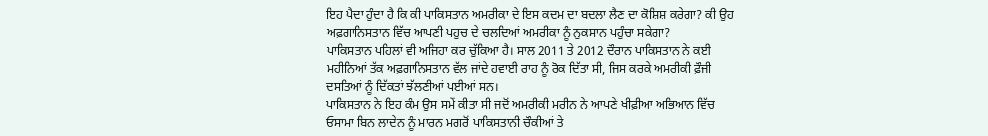ਇਹ ਪੈਦਾ ਹੁੰਦਾ ਹੈ ਕਿ ਕੀ ਪਾਕਿਸਤਾਨ ਅਮਰੀਕਾ ਦੇ ਇਸ ਕਦਮ ਦਾ ਬਦਲਾ ਲੈਣ ਦਾ ਕੋਸ਼ਿਸ਼ ਕਰੇਗਾ? ਕੀ ਉਹ ਅਫ਼ਗਾਨਿਸਤਾਨ ਵਿੱਚ ਆਪਣੀ ਪਹੁਚ ਦੇ ਚਲਦਿਆਂ ਅਮਰੀਕਾ ਨੂੰ ਨੁਕਸਾਨ ਪਹੁੰਚਾ ਸਕੇਗਾ?
ਪਾਕਿਸਤਾਨ ਪਹਿਲਾਂ ਵੀ ਅਜਿਹਾ ਕਰ ਚੁੱਕਿਆ ਹੈ। ਸਾਲ 2011 ਤੇ 2012 ਦੌਰਾਨ ਪਾਕਿਸਤਾਨ ਨੇ ਕਈ ਮਹੀਨਿਆਂ ਤੱਕ ਅਫ਼ਗਾਨਿਸਤਾਨ ਵੱਲ ਜਾਂਦੇ ਹਵਾਈ ਰਾਹ ਨੂੰ ਰੋਕ ਦਿੱਤਾ ਸੀ, ਜਿਸ ਕਰਕੇ ਅਮਰੀਕੀ ਫ਼ੌਜੀ ਦਸਤਿਆਂ ਨੂੰ ਦਿੱਕਤਾਂ ਝੱਲਣੀਆਂ ਪਈਆਂ ਸਨ।
ਪਾਕਿਸਤਾਨ ਨੇ ਇਹ ਕੰਮ ਉਸ ਸਮੇਂ ਕੀਤਾ ਸੀ ਜਦੋਂ ਅਮਰੀਕੀ ਮਰੀਨ ਨੇ ਆਪਣੇ ਖੀਫ਼ੀਆ ਅਭਿਆਨ ਵਿੱਚ ਓਸਾਮਾ ਬਿਨ ਲਾਦੇਨ ਨੂੰ ਮਾਰਨ ਮਗਰੋਂ ਪਾਕਿਸਤਾਨੀ ਚੌਕੀਆਂ ਤੇ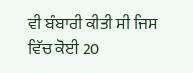ਵੀ ਬੰਬਾਰੀ ਕੀਤੀ ਸੀ ਜਿਸ ਵਿੱਚ ਕੋਈ 20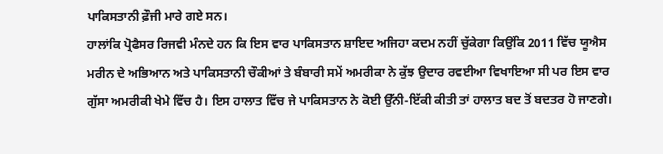ਪਾਕਿਸਤਾਨੀ ਫ਼ੌਜੀ ਮਾਰੇ ਗਏ ਸਨ।
ਹਾਲਾਂਕਿ ਪ੍ਰੋਫੈਸਰ ਰਿਜਵੀ ਮੰਨਦੇ ਹਨ ਕਿ ਇਸ ਵਾਰ ਪਾਕਿਸਤਾਨ ਸ਼ਾਇਦ ਅਜਿਹਾ ਕਦਮ ਨਹੀਂ ਚੁੱਕੇਗਾ ਕਿਉਂਕਿ 2011 ਵਿੱਚ ਯੂਐਸ ਮਰੀਨ ਦੇ ਅਭਿਆਨ ਅਤੇ ਪਾਕਿਸਤਾਨੀ ਚੌਕੀਆਂ ਤੇ ਬੰਬਾਰੀ ਸਮੇਂ ਅਮਰੀਕਾ ਨੇ ਕੁੱਝ ਉਦਾਰ ਰਵਈਆ ਵਿਖਾਇਆ ਸੀ ਪਰ ਇਸ ਵਾਰ ਗੁੱਸਾ ਅਮਰੀਕੀ ਖੇਮੇ ਵਿੱਚ ਹੈ। ਇਸ ਹਾਲਾਤ ਵਿੱਚ ਜੇ ਪਾਕਿਸਤਾਨ ਨੇ ਕੋਈ ਉੱਨੀ-ਇੱਕੀ ਕੀਤੀ ਤਾਂ ਹਾਲਾਤ ਬਦ ਤੋਂ ਬਦਤਰ ਹੋ ਜਾਣਗੇ।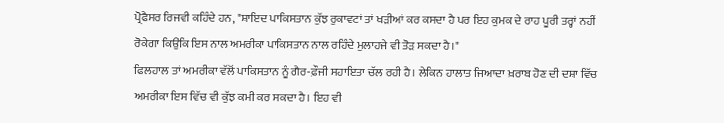ਪ੍ਰੋਫੈਸਰ ਰਿਜਵੀ ਕਹਿੰਦੇ ਹਨ, "ਸ਼ਾਇਦ ਪਾਕਿਸਤਾਨ ਕੁੱਝ ਰੁਕਾਵਟਾਂ ਤਾਂ ਖੜੀਆਂ ਕਰ ਕਸਦਾ ਹੈ ਪਰ ਇਹ ਕੁਮਕ ਦੇ ਰਾਹ ਪੂਰੀ ਤਰ੍ਹਾਂ ਨਹੀਂ ਰੋਕੇਗਾ ਕਿਉਂਕਿ ਇਸ ਨਾਲ ਅਮਰੀਕਾ ਪਾਕਿਸਤਾਨ ਨਾਲ ਰਹਿੰਦੇ ਮੁਲਾਹਜੇ ਵੀ ਤੋੜ ਸਕਦਾ ਹੈ।"
ਫਿਲਹਾਲ ਤਾਂ ਅਮਰੀਕਾ ਵੱਲੋਂ ਪਾਕਿਸਤਾਨ ਨੂੰ ਗੈਰ-ਫ਼ੌਜੀ ਸਹਾਇਤਾ ਚੱਲ ਰਹੀ ਹੈ। ਲੇਕਿਨ ਹਾਲਾਤ ਜਿਆਦਾ ਖ਼ਰਾਬ ਹੋਣ ਦੀ ਦਸ਼ਾ ਵਿੱਚ ਅਮਰੀਕਾ ਇਸ ਵਿੱਚ ਵੀ ਕੁੱਝ ਕਮੀ ਕਰ ਸਕਦਾ ਹੈ। ਇਹ ਵੀ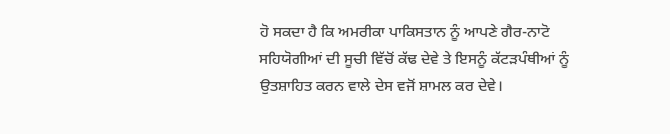ਹੋ ਸਕਦਾ ਹੈ ਕਿ ਅਮਰੀਕਾ ਪਾਕਿਸਤਾਨ ਨੂੰ ਆਪਣੇ ਗੈਰ-ਨਾਟੋ ਸਹਿਯੋਗੀਆਂ ਦੀ ਸੂਚੀ ਵਿੱਚੋਂ ਕੱਢ ਦੇਵੇ ਤੇ ਇਸਨੂੰ ਕੱਟੜਪੰਥੀਆਂ ਨੂੰ ਉਤਸ਼ਾਹਿਤ ਕਰਨ ਵਾਲੇ ਦੇਸ ਵਜੋਂ ਸ਼ਾਮਲ ਕਰ ਦੇਵੇ।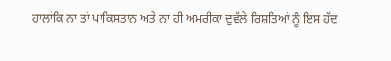ਹਾਲਾਂਕਿ ਨਾ ਤਾਂ ਪਾਕਿਸਤਾਨ ਅਤੇ ਨਾ ਹੀ ਅਮਰੀਕਾ ਦੁਵੱਲੇ ਰਿਸ਼ਤਿਆਂ ਨੂੰ ਇਸ ਹੱਦ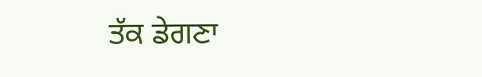ਤੱਕ ਡੇਗਣਾ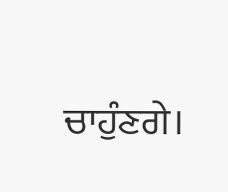ਚਾਹੁੰਣਗੇ।